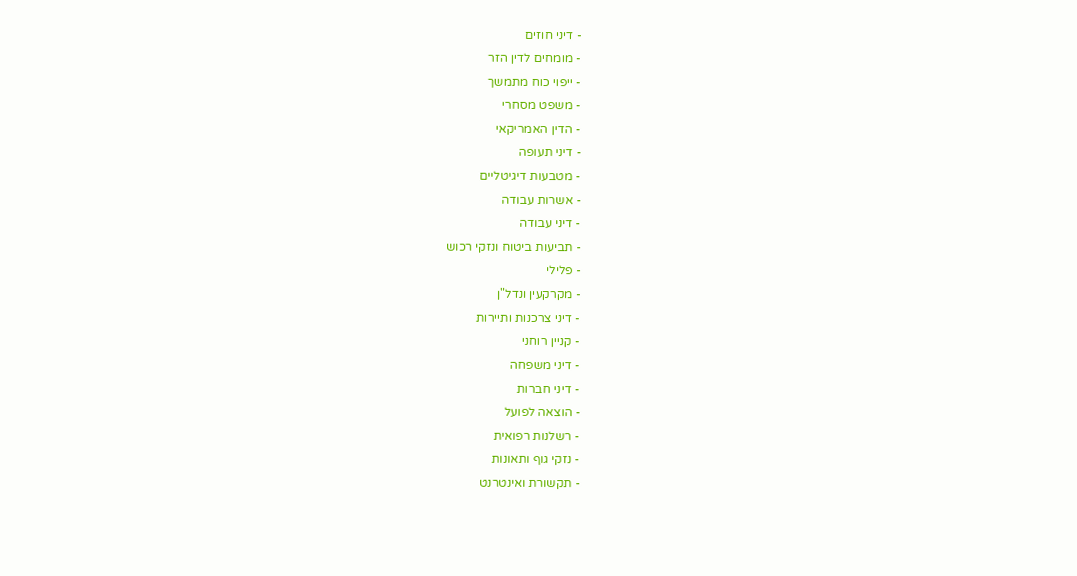- דיני חוזים
- מומחים לדין הזר
- ייפוי כוח מתמשך
- משפט מסחרי
- הדין האמריקאי
- דיני תעופה
- מטבעות דיגיטליים
- אשרות עבודה
- דיני עבודה
- תביעות ביטוח ונזקי רכוש
- פלילי
- מקרקעין ונדל"ן
- דיני צרכנות ותיירות
- קניין רוחני
- דיני משפחה
- דיני חברות
- הוצאה לפועל
- רשלנות רפואית
- נזקי גוף ותאונות
- תקשורת ואינטרנט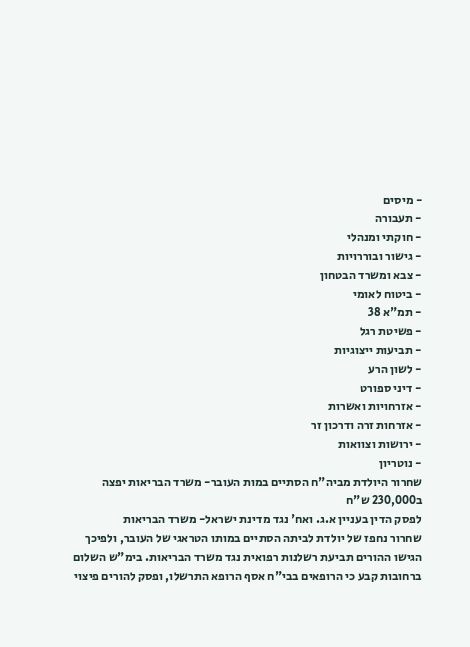- מיסים
- תעבורה
- חוקתי ומנהלי
- גישור ובוררויות
- צבא ומשרד הבטחון
- ביטוח לאומי
- תמ"א 38
- פשיטת רגל
- תביעות ייצוגיות
- לשון הרע
- דיני ספורט
- אזרחויות ואשרות
- אזרחות זרה ודרכון זר
- ירושות וצוואות
- נוטריון
שחרור היולדת מביה"ח הסתיים במות העובר- משרד הבריאות יפצה ב230,000 ש"ח
לפסק הדין בעניין א.ג. ואח' נגד מדינת ישראל- משרד הבריאות
שחרור נחפז של יולדת לביתה הסתיים במותו הטראגי של העובר, ולפיכך הגישו ההורים תביעת רשלנות רפואית נגד משרד הבריאות. בימ"ש השלום ברחובות קבע כי הרופאים בבי"ח אסף הרופא התרשלו, ופסק להורים פיצוי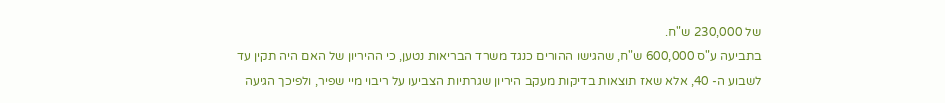של 230,000 ש"ח.
בתביעה ע"ס 600,000 ש"ח, שהגישו ההורים כנגד משרד הבריאות נטען, כי ההיריון של האם היה תקין עד לשבוע ה- 40, אלא שאז תוצאות בדיקות מעקב היריון שגרתיות הצביעו על ריבוי מיי שפיר, ולפיכך הגיעה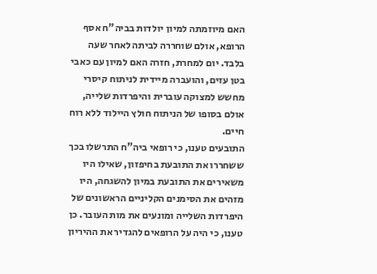האם מיוזמתה למיון יולדות בביה"ח אסף הרופא, אולם שוחררה לביתה לאחר שעה בלבד. יום למחרת, חזרה האם למיון עם כאבי בטן עזים, והועברה מיידית לניתוח קיסרי מחשש למצוקה עוברית והיפרדות שלייה, אולם בסופו של הניתוח חולץ היילוד ללא רוח חיים.
התובעים טענו, כי רופאי ביה"ח התרשלו בכך ששחררו את התובעת בחיפזון, שאילו היו משאירים את התובעת במיון להשגחה, היו מזהים את הסימנים הקליניים הראשונים של היפרדות השלייה ומונעים את מות העובר. כן טענו, כי היה על הרופאים להגדיר את ההיריון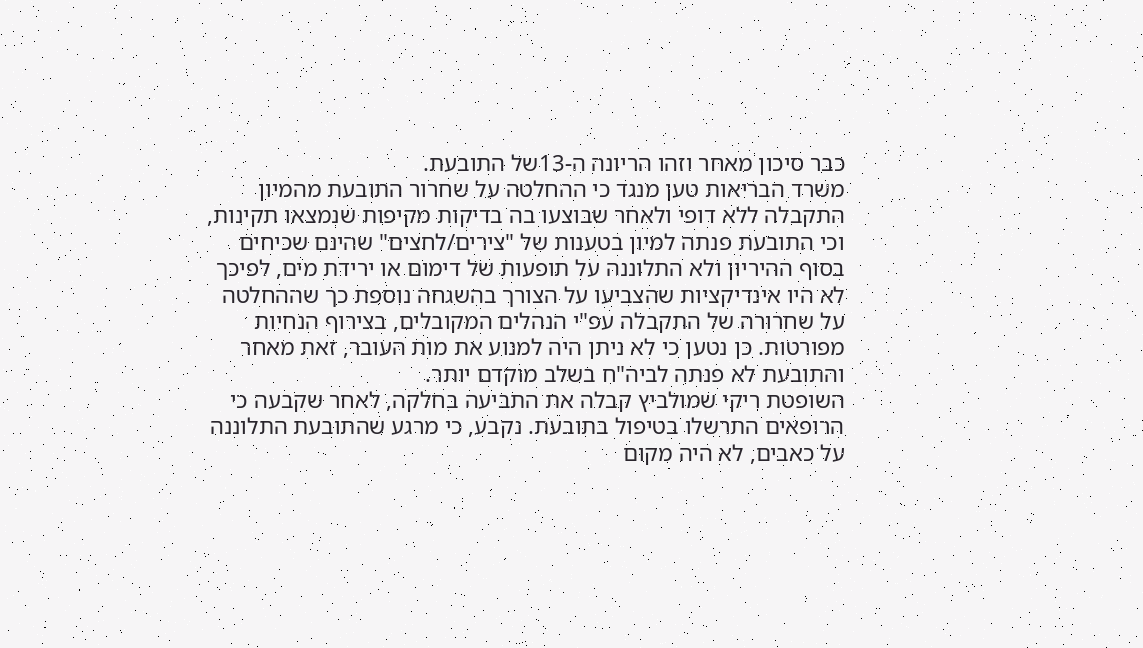כבר סיכון מאחר וזהו הריונה ה-13של התובעת.
משרד הבריאות טען מנגד כי ההחלטה על שחרור התובעת מהמיון התקבלה ללא דופי ולאחר שבוצעו בה בדיקות מקיפות שנמצאו תקינות, וכי התובעת פנתה למיון בטענות של "צירים/לחצים" שהינם שכיחים בסוף ההיריון ולא התלוננה על תופעות של דימום או ירידת מים, לפיכך לא היו אינדיקציות שהצביעו על הצורך בהשגחה נוספת כך שההחלטה על שחרורה של התקבלה עפ"י הנהלים המקובלים, בצירוף הנחיות מפורטות. כן נטען כי לא ניתן היה למנוע את מות העובר, זאת מאחר והתובעת לא פנתה לביה"ח בשלב מוקדם יותר.
השופטת ריקי שמולביץ קבלה את התביעה בחלקה, לאחר שקבעה כי הרופאים התרשלו בטיפול בתובעת. נקבע, כי מרגע שהתובעת התלוננה על כאבים, לא היה מקום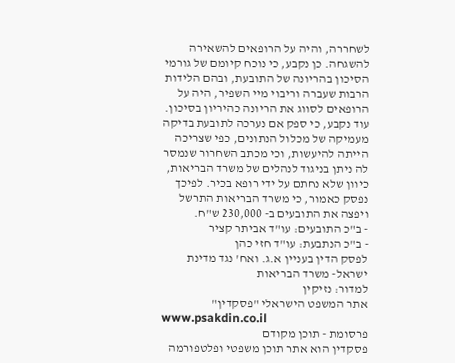לשחררה, והיה על הרופאים להשאירה להשגחה. כן נקבע, כי נוכח קיומם של גורמי הסיכון בהריונה של התובעת, ובהם הלידות הרבות שעברה וריבוי מיי השפיר, היה על הרופאים לסווג את הריונה כהיריון בסיכון.
עוד נקבע, כי ספק אם נערכה לתובעת בדיקה מעמיקה של מכלול הנתונים, כפי שצריכה הייתה להיעשות, וכי מכתב השחרור שנמסר לה ניתן בניגוד לנהלים של משרד הבריאות, כיוון שלא נחתם על ידי רופא בכיר. לפיכך נפסק כאמור, כי משרד הבריאות התרשל ויפצה את התובעים ב- 230,000 ש"ח.
- ב"כ התובעים: עו"ד אביתר קציר
- ב"כ הנתבעת: עו"ד חזי כהן
לפסק הדין בעניין א.ג. ואח' נגד מדינת ישראל- משרד הבריאות
למדור: נזיקין
אתר המשפט הישראלי "פסקדין"
www.psakdin.co.il
פרסומת - תוכן מקודם
פסקדין הוא אתר תוכן משפטי ופלטפורמה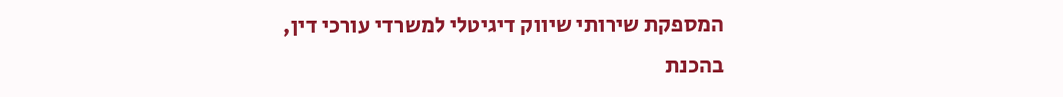המספקת שירותי שיווק דיגיטלי למשרדי עורכי דין,
בהכנת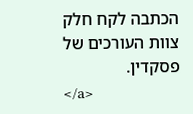הכתבה לקח חלק צוות העורכים של פסקדין.
</a>